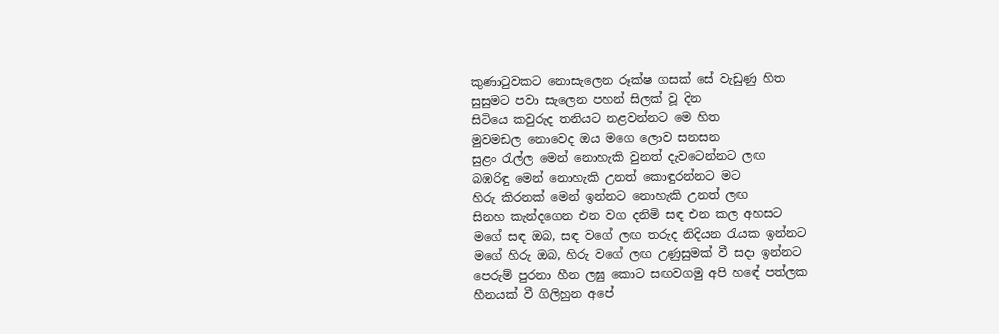කුණාටුවකට නොසැලෙන රූක්ෂ ගසක් සේ වැඩුණු හිත
සුසුමට පවා සැලෙන පහන් සිලක් වූ දින
සිටියෙ කවුරුද තනියට නළවන්නට මෙ හිත
මුවමඩල නොවෙද ඔය මගෙ ලොව සනසන
සුළං රැල්ල මෙන් නොහැකි වුනත් දැවටෙන්නට ලඟ
බඹරිඳු මෙන් නොහැකි උනත් කොඳුරන්නට මට
හිරු කිරනක් මෙන් ඉන්නට නොහැකි උනත් ලඟ
සිනහ කැන්දගෙන එන වග දනිමි සඳ එන කල අහසට
මගේ සඳ ඔබ, සඳ වගේ ලඟ තරුද නිදියන රැයක ඉන්නට
මගේ හිරු ඔබ, හිරු වගේ ලඟ උණුසුමක් වී සදා ඉන්නට
පෙරුම් පුරනා හීන ලඝු කොට සඟවගමු අපි හඳේ පත්ලක
හීනයක් වී ගිලිහුන අපේ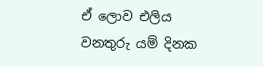ඒ ලොව එලිය වනතුරු යම් දිනක